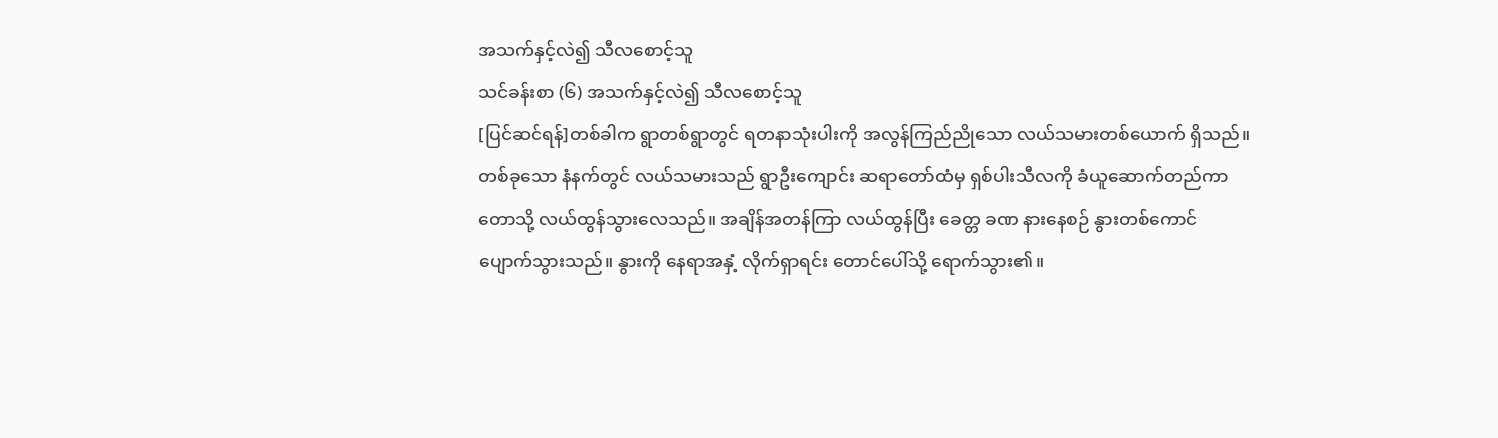အသက်နှင့်လဲ၍ သီလစောင့်သူ
သင်ခန်းစာ (၆) အသက်နှင့်လဲ၍ သီလစောင့်သူ
[ပြင်ဆင်ရန်]တစ်ခါက ရွာတစ်ရွာတွင် ရတနာသုံးပါးကို အလွန်ကြည်ညိုသော လယ်သမားတစ်ယောက် ရှိသည်။ တစ်ခုသော နံနက်တွင် လယ်သမားသည် ရွာဦးကျောင်း ဆရာတော်ထံမှ ရှစ်ပါးသီလကို ခံယူဆောက်တည်ကာ တောသို့ လယ်ထွန်သွားလေသည်။ အချိန်အတန်ကြာ လယ်ထွန်ပြီး ခေတ္တ ခဏ နားနေစဉ် နွားတစ်ကောင် ပျောက်သွားသည်။ နွားကို နေရာအနှံ့ လိုက်ရှာရင်း တောင်ပေါ်သို့ ရောက်သွား၏။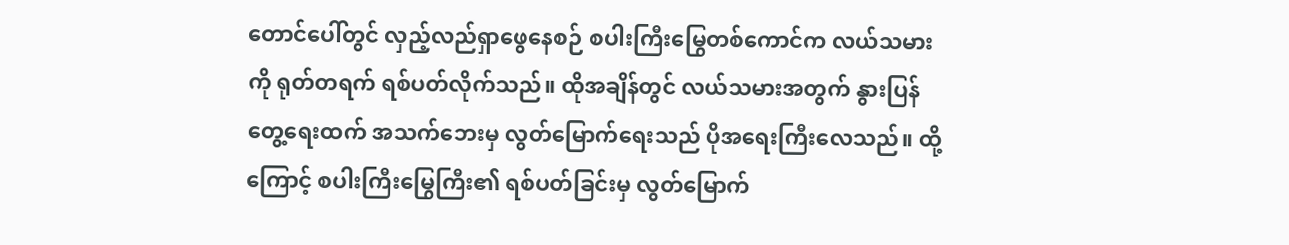တောင်ပေါ်တွင် လှည့်လည်ရှာဖွေနေစဉ် စပါးကြီးမြွေတစ်ကောင်က လယ်သမားကို ရုတ်တရက် ရစ်ပတ်လိုက်သည်။ ထိုအချိန်တွင် လယ်သမားအတွက် နွားပြန်တွေ့ရေးထက် အသက်ဘေးမှ လွတ်မြောက်ရေးသည် ပိုအရေးကြီးလေသည်။ ထို့ကြောင့် စပါးကြီးမြွေကြီး၏ ရစ်ပတ်ခြင်းမှ လွတ်မြောက်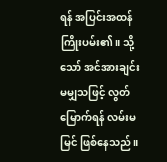ရန် အပြင်းအထန် ကြိုးပမ်း၏။ သို့သော် အင်အားချင်း မမျှသဖြင့် လွတ်မြောက်ရန် လမ်းမမြင် ဖြစ်နေသည်။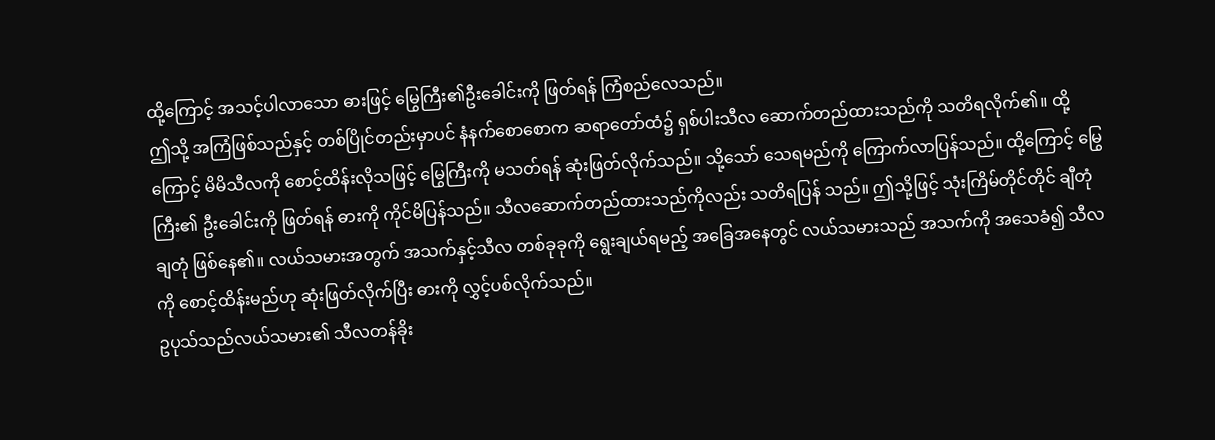ထို့ကြောင့် အသင့်ပါလာသော ဓားဖြင့် မြွေကြီး၏ဦးခေါင်းကို ဖြတ်ရန် ကြံစည်လေသည်။
ဤသို့ အကြံဖြစ်သည်နှင့် တစ်ပြိုင်တည်းမှာပင် နံနက်စောစောက ဆရာတော်ထံ၌ ရှစ်ပါးသီလ ဆောက်တည်ထားသည်ကို သတိရလိုက်၏။ ထို့ကြောင့် မိမိသီလကို စောင့်ထိန်းလိုသဖြင့် မြွေကြီးကို မသတ်ရန် ဆုံးဖြတ်လိုက်သည်။ သို့သော် သေရမည်ကို ကြောက်လာပြန်သည်။ ထို့ကြောင့် မြွေကြီး၏ ဦးခေါင်းကို ဖြတ်ရန် ဓားကို ကိုင်မိပြန်သည်။ သီလဆောက်တည်ထားသည်ကိုလည်း သတိရပြန် သည်။ ဤသို့ဖြင့် သုံးကြိမ်တိုင်တိုင် ချီတုံချတုံ ဖြစ်နေ၏။ လယ်သမားအတွက် အသက်နှင့်သီလ တစ်ခုခုကို ရွေးချယ်ရမည့် အခြေအနေတွင် လယ်သမားသည် အသက်ကို အသေခံ၍ သီလကို စောင့်ထိန်းမည်ဟု ဆုံးဖြတ်လိုက်ပြီး ဓားကို လွှင့်ပစ်လိုက်သည်။
ဥပုသ်သည်လယ်သမား၏ သီလတန်ခိုး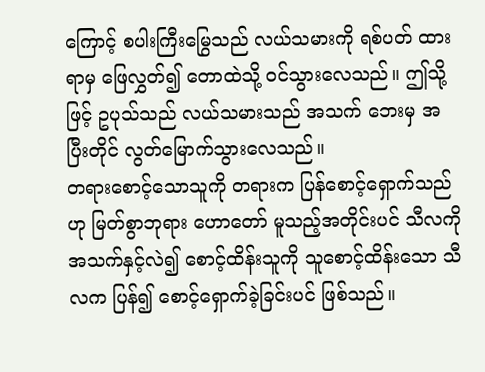ကြောင့် စပါးကြီးမြွေသည် လယ်သမားကို ရစ်ပတ် ထားရာမှ ဖြေလွှတ်၍ တောထဲသို့ ဝင်သွားလေသည်။ ဤသို့ဖြင့် ဥပုသ်သည် လယ်သမားသည် အသက် ဘေးမှ အပြီးတိုင် လွတ်မြောက်သွားလေသည်။
တရားစောင့်သောသူကို တရားက ပြန်စောင့်ရှောက်သည်ဟု မြတ်စွာဘုရား ဟောတော် မူသည့်အတိုင်းပင် သီလကို အသက်နှင့်လဲ၍ စောင့်ထိန်းသူကို သူစောင့်ထိန်းသော သီလက ပြန်၍ စောင့်ရှောက်ခဲ့ခြင်းပင် ဖြစ်သည်။